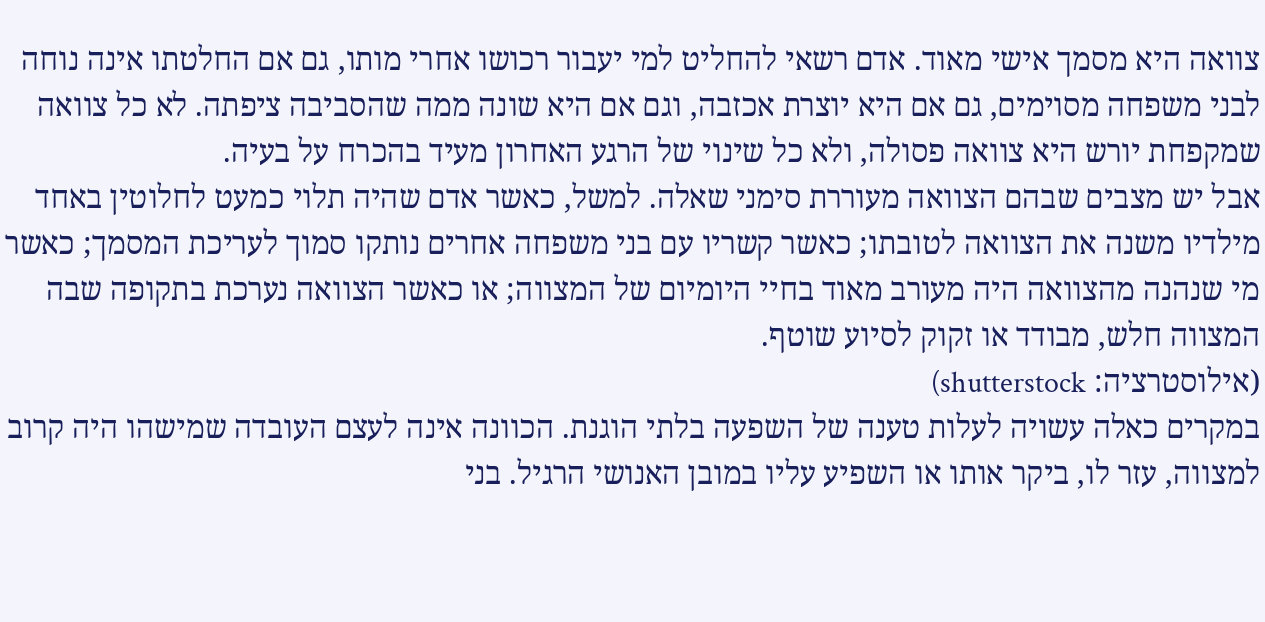צוואה היא מסמך אישי מאוד. אדם רשאי להחליט למי יעבור רכושו אחרי מותו, גם אם החלטתו אינה נוחה לבני משפחה מסוימים, גם אם היא יוצרת אכזבה, וגם אם היא שונה ממה שהסביבה ציפתה. לא כל צוואה שמקפחת יורש היא צוואה פסולה, ולא כל שינוי של הרגע האחרון מעיד בהכרח על בעיה.
אבל יש מצבים שבהם הצוואה מעוררת סימני שאלה. למשל, כאשר אדם שהיה תלוי כמעט לחלוטין באחד מילדיו משנה את הצוואה לטובתו; כאשר קשריו עם בני משפחה אחרים נותקו סמוך לעריכת המסמך; כאשר מי שנהנה מהצוואה היה מעורב מאוד בחיי היומיום של המצווה; או כאשר הצוואה נערכת בתקופה שבה המצווה חלש, מבודד או זקוק לסיוע שוטף.
(אילוסטרציה: shutterstock)
במקרים כאלה עשויה לעלות טענה של השפעה בלתי הוגנת. הכוונה אינה לעצם העובדה שמישהו היה קרוב למצווה, עזר לו, ביקר אותו או השפיע עליו במובן האנושי הרגיל. בני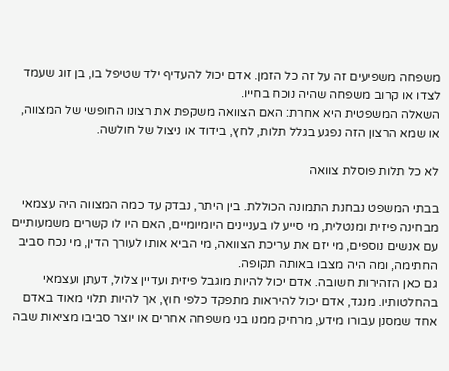משפחה משפיעים זה על זה כל הזמן. אדם יכול להעדיף ילד שטיפל בו, בן זוג שעמד לצדו או קרוב משפחה שהיה נוכח בחייו.
השאלה המשפטית היא אחרת: האם הצוואה משקפת את רצונו החופשי של המצווה, או שמא הרצון הזה נפגע בגלל תלות, לחץ, בידוד או ניצול של חולשה.

לא כל תלות פוסלת צוואה

בבתי המשפט נבחנת התמונה הכוללת. בין היתר, נבדק עד כמה המצווה היה עצמאי מבחינה פיזית ומנטלית, מי סייע לו בעניינים היומיומיים, האם היו לו קשרים משמעותיים עם אנשים נוספים, מי יזם את עריכת הצוואה, מי הביא אותו לעורך הדין, מי נכח סביב החתימה, ומה היה מצבו באותה תקופה.
גם כאן הזהירות חשובה. אדם יכול להיות מוגבל פיזית ועדיין צלול, דעתן ועצמאי בהחלטותיו. מנגד, אדם יכול להיראות מתפקד כלפי חוץ, אך להיות תלוי מאוד באדם אחד שמסנן עבורו מידע, מרחיק ממנו בני משפחה אחרים או יוצר סביבו מציאות שבה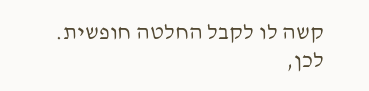קשה לו לקבל החלטה חופשית.
לכן,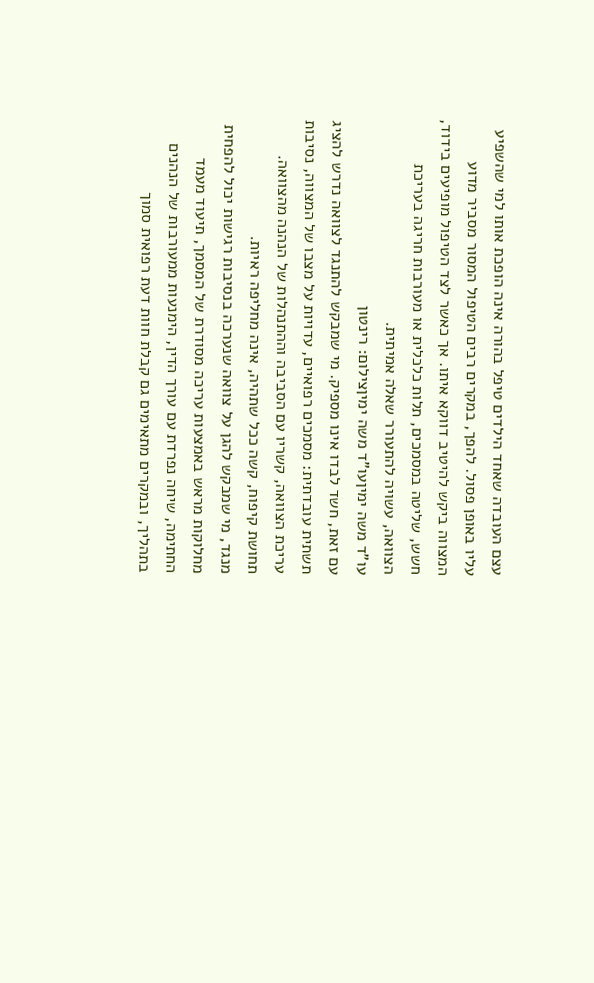עצם העובדה שאחד הילדים טיפל בהורה אינה הופכת אותו למי שהשפיע עליו באופן פסול. להפך, במקרים רבים הטיפול המסור מסביר מדוע המצווה ביקש להיטיב דווקא איתו. אך כאשר לצד הטיפול מופיעים בידוד, חשש, שליטה במסמכים, תלות כלכלית או מעורבות חריגה בעריכת הצוואה, עשויה להתעורר שאלה אמיתית.
עו"ד משה ימיןעו"ד משה ימיןצילום: רינטון
עם זאת, חשד לבדו אינו מספיק. מי שמבקש להתנגד לצוואה נדרש להציג תשתית עובדתית: מסמכים רפואיים, עדויות על מצבו של המצווה, נסיבות עריכת הצוואה, קשריו עם הסביבה וההתנהלות של הנהנה מהצוואה. תחושת קיפוח, קשה ככל שתהיה, אינה מחליפה ראיות.
מנגד, מי שמבקש להגן על צוואה שנערכה בנסיבות רגישות יכול להפחית מחלוקות מראש באמצעות עריכה מסודרת של המסמך, תיעוד מעמד החתימה, שיחה נפרדת עם עורך הדין, הימנעות ממעורבות של הנהנים בתהליך, ובמקרים מתאימים גם קבלת חוות דעת רפואית סמוך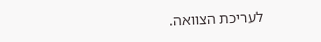לעריכת הצוואה.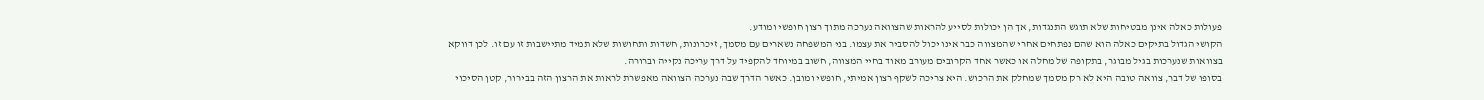פעולות כאלה אינן מבטיחות שלא תוגש התנגדות, אך הן יכולות לסייע להראות שהצוואה נערכה מתוך רצון חופשי ומודע.
הקושי הגדול בתיקים כאלה הוא שהם נפתחים אחרי שהמצווה כבר אינו יכול להסביר את עצמו. בני המשפחה נשארים עם מסמך, זיכרונות, חשדות ותחושות שלא תמיד מתיישבות זו עם זו. לכן דווקא בצוואות שנערכות בגיל מבוגר, בתקופה של מחלה או כאשר אחד הקרובים מעורב מאוד בחיי המצווה, חשוב במיוחד להקפיד על דרך עריכה נקייה וברורה.
בסופו של דבר, צוואה טובה היא לא רק מסמך שמחלק את הרכוש. היא צריכה לשקף רצון אמיתי, חופשי ומובן. כאשר הדרך שבה נערכה הצוואה מאפשרת לראות את הרצון הזה בבירור, קטן הסיכוי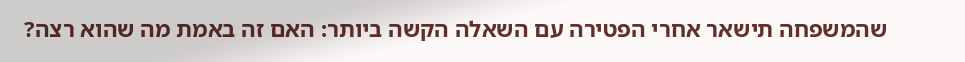שהמשפחה תישאר אחרי הפטירה עם השאלה הקשה ביותר: האם זה באמת מה שהוא רצה?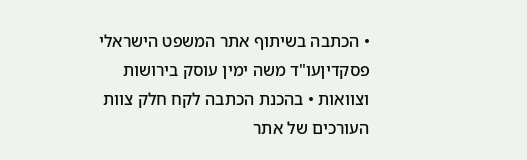• הכתבה בשיתוף אתר המשפט הישראלי פסקדיןעו"ד משה ימין עוסק בירושות וצוואות • בהכנת הכתבה לקח חלק צוות העורכים של אתר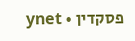פסקדין • ynet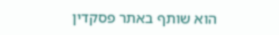הוא שותף באתר פסקדין